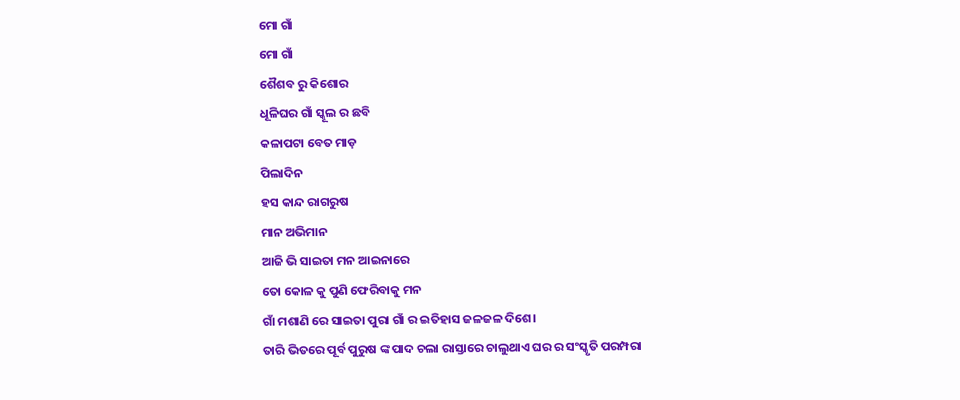ମୋ ଗାଁ
ମୋ ଗାଁ
ଶୈଶବ ରୁ କିଶୋର
ଧୂଳିଘର ଗାଁ ସ୍କୂଲ ର ଛବି
କଳାପଟା ବେତ ମାଡ଼
ପିଲାଦିନ
ହସ କାନ୍ଦ ରାଗରୁଷ
ମାନ ଅଭିମାନ
ଆଜି ଭି ସାଇତା ମନ ଆଇନାରେ
ତୋ କୋଳ କୁ ପୁଣି ଫେରିବାକୁ ମନ
ଗାଁ ମଶାଣି ରେ ସାଇତା ପୁରା ଗାଁ ର ଇତିହାସ ଜଳଜଳ ଦିଶେ।
ତାରି ଭିତରେ ପୂର୍ବ ପୁରୁଷ ଙ୍କ ପାଦ ଚଲା ରାସ୍ତାରେ ଚାଲୁଥାଏ ଘର ର ସଂସ୍କୃତି ପରମ୍ପରା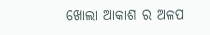ଖୋଲା ଆକାଶ ର ଅଳପ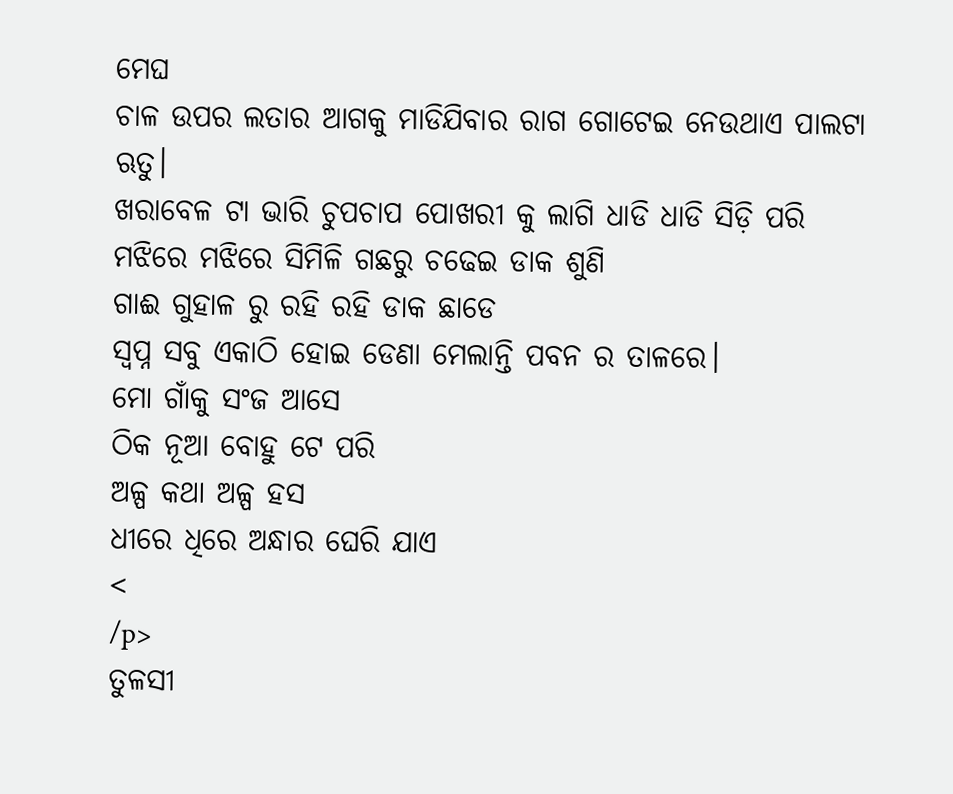ମେଘ
ଚାଳ ଉପର ଲତାର ଆଗକୁ ମାଡିଯିବାର ରାଗ ଗୋଟେଇ ନେଉଥାଏ ପାଲଟା ଋତୁ।
ଖରାବେଳ ଟା ଭାରି ଚୁପଚାପ ପୋଖରୀ କୁ ଲାଗି ଧାଡି ଧାଡି ସିଡ଼ି ପରି
ମଝିରେ ମଝିରେ ସିମିଳି ଗଛରୁ ଚଢେଇ ଡାକ ଶୁଣି
ଗାଈ ଗୁହାଳ ରୁ ରହି ରହି ଡାକ ଛାଡେ
ସ୍ବପ୍ନ ସବୁ ଏକାଠି ହୋଇ ଡେଣା ମେଲାନ୍ତି ପବନ ର ତାଳରେ।
ମୋ ଗାଁକୁ ସଂଜ ଆସେ
ଠିକ ନୂଆ ବୋହୁ ଟେ ପରି
ଅଳ୍ପ କଥା ଅଳ୍ପ ହସ
ଧୀରେ ଧିରେ ଅନ୍ଧାର ଘେରି ଯାଏ
<
/p>
ତୁଳସୀ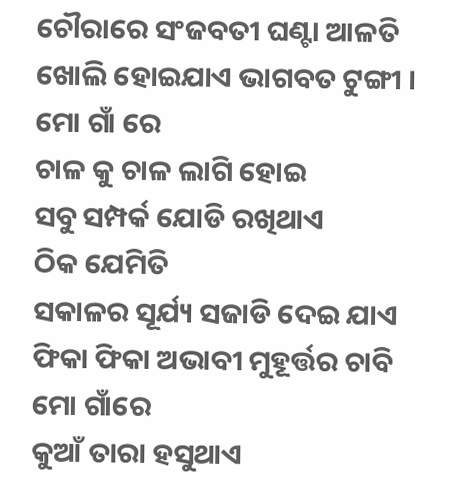ଚୌରାରେ ସଂଜବତୀ ଘଣ୍ଟା ଆଳତି ଖୋଲି ହୋଇଯାଏ ଭାଗବତ ଟୁଙ୍ଗୀ ।
ମୋ ଗାଁ ରେ
ଚାଳ କୁ ଚାଳ ଲାଗି ହୋଇ
ସବୁ ସମ୍ପର୍କ ଯୋଡି ରଖିଥାଏ
ଠିକ ଯେମିତି
ସକାଳର ସୂର୍ଯ୍ୟ ସଜାଡି ଦେଇ ଯାଏ ଫିକା ଫିକା ଅଭାବୀ ମୁହୂର୍ତ୍ତର ଚାବି
ମୋ ଗାଁରେ
କୁଆଁ ତାରା ହସୁଥାଏ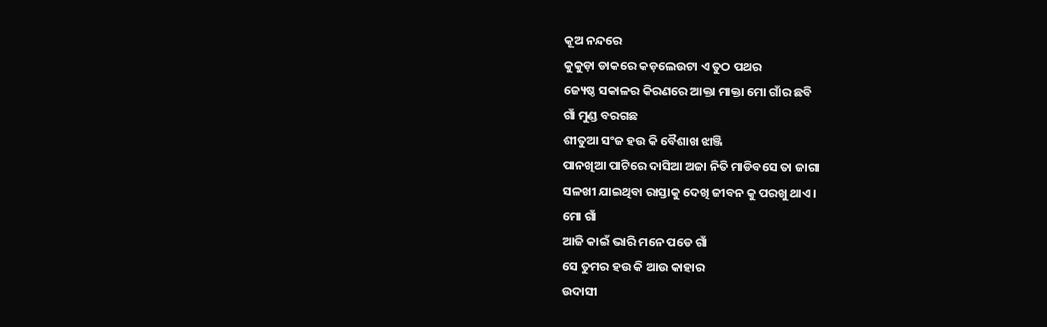କୂଅ ନନ୍ଦରେ
କୁକୁଡ଼ା ଡାକରେ କଡ଼ଲେଉଟା ଏ ତୁଠ ପଥର
ଜ୍ୟେଷ୍ଠ ସକାଳର କିରଣରେ ଆକ୍ତା ମାକ୍ତା ମୋ ଗାଁର ଛବି
ଗାଁ ମୁଣ୍ଡ ବରଗଛ
ଶୀତୁଆ ସଂଜ ହଉ କି ବୈଶାଖ ଝାଞ୍ଜି
ପାନଖିଆ ପାଟିରେ ଦାସିଆ ଅଜା ନିତି ମାଡିବସେ ତା ଜାଗା
ସଳଖୀ ଯାଇଥିବା ରାସ୍ତାକୁ ଦେଖି ଜୀବନ କୁ ପରଖୁ ଥାଏ।
ମୋ ଗାଁ
ଆଜି କାଇଁ ଭାରି ମନେ ପଡେ ଗାଁ
ସେ ତୁମର ହଉ କି ଆଉ କାହାର
ଉଦାସୀ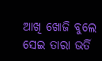ଆଖି ଖୋଜି ବୁଲେ ସେଇ ତାରା ଭର୍ତି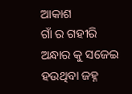ଆକାଶ
ଗାଁ ର ଗହୀରି ଅନ୍ଧାର କୁ ସଜେଇ ହଉଥିବା ଜହ୍ନ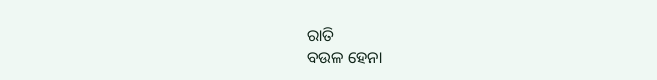ରାତି
ବଉଳ ହେନା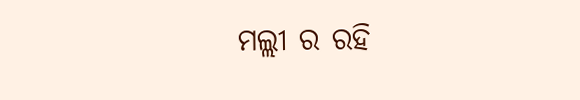ମଲ୍ଲୀ ର ରହି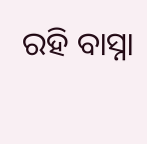ରହି ବାସ୍ନା